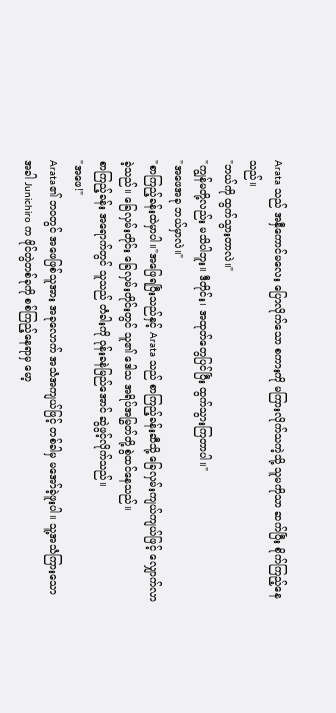Arata သည် အနှီကောင်မလေး ပြောလိုက်သော စကားကို မကြားလိုက်သကဲ့သို့ သူမကိုသာ ဆက်ပြီး စိုက်ကြည့်နေသည်။
"ဘယ်ကို ထွက်သွားတာလဲ။"
"ကျွန်မတို့လည်း မသိပါဘူး။ ဒီတိုင်း၊ အထုတ်တွေပြင်ပြီး ထွက်သွားကြတာပါ။"
"အဖေအခု ဘယ်မှာလဲ။"
"စာကြည့်ခန်းထဲမှာပါ။"အဖြေရပြီးသည်နှင့် Arata သည် စာကြည့်ခန်းဆီသို့ ခြေလှမ်းကျယ်ကျယ်ဖြင့် လျှောက်လာခဲ့သည်။ ခြေလှမ်းတိုင်း ခြေလှမ်းတိုင်းတွင် သူ၏ ဒေါသ အရိပ်အမြွတ်တို့ စွဲထင်နေသည်။
စာကြည့်ခန်း အရောက်တွင် သူသည် တံခါးကို ဝုန်းခနဲမြည်အောင် ဆွဲဖွင့်လိုက်သည်။
"အဖေ!"
Arata၏ ဘဝတွင် အဖေဖြစ်သူအား အခုလောက် အသံအကျယ်ဖြင့် တစ်ခါမှ မအော်ခဲ့ဖူးပါ။ သူ့အသံကြားသောအခါ Junichiro က ဖိုင်တွဲတစ်ခုကို စစ်ကြည့်နေရာမှ မော့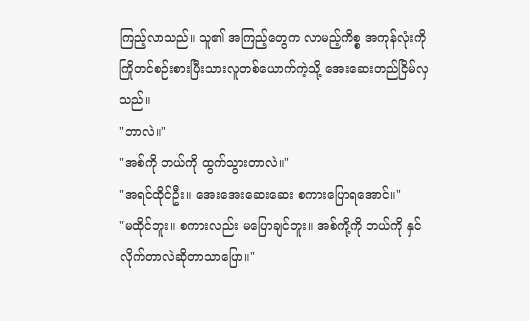ကြည့်လာသည်။ သူ၏ အကြည့်တွေက လာမည့်ကိစ္စ အကုန်လုံးကို ကြိုတင်စဉ်းစားပြီးသားလူတစ်ယောက်ကဲ့သို့ အေးဆေးတည်ငြိမ်လှသည်။
"ဘာလဲ။"
"အစ်ကို ဘယ်ကို ထွက်သွားတာလဲ။"
"အရင်ထိုင်ဦး။ အေးအေးဆေးဆေး စကားပြောရအောင်။"
"မထိုင်ဘူး။ စကားလည်း မပြောချင်ဘူး။ အစ်ကို့ကို ဘယ်ကို နှင်လိုက်တာလဲဆိုတာသာပြော။"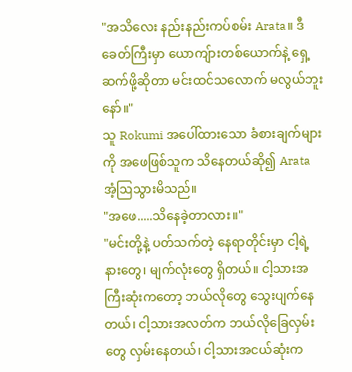"အသိလေး နည်းနည်းကပ်စမ်း Arata။ ဒီခေတ်ကြီးမှာ ယောကျ်ားတစ်ယောက်နဲ့ ရှေ့ဆက်ဖို့ဆိုတာ မင်းထင်သလောက် မလွယ်ဘူးနော်။"
သူ Rokumi အပေါ်ထားသော ခံစားချက်များကို အဖေဖြစ်သူက သိနေတယ်ဆို၍ Arata အံ့ဩသွားမိသည်။
"အဖေ.....သိနေခဲ့တာလား။"
"မင်းတို့နဲ့ ပတ်သက်တဲ့ နေရာတိုင်းမှာ ငါ့ရဲ့ နားတွေ၊ မျက်လုံးတွေ ရှိတယ်။ ငါ့သားအကြီးဆုံးကတော့ ဘယ်လိုတွေ သွေးပျက်နေတယ်၊ ငါ့သားအလတ်က ဘယ်လိုခြေလှမ်းတွေ လှမ်းနေတယ်၊ ငါ့သားအငယ်ဆုံးက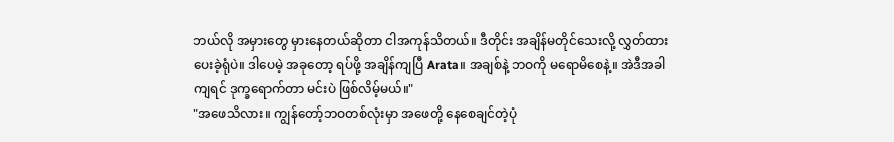ဘယ်လို အမှားတွေ မှားနေတယ်ဆိုတာ ငါအကုန်သိတယ်။ ဒီတိုင်း အချိန်မတိုင်သေးလို့ လွှတ်ထားပေးခဲ့ရုံပဲ။ ဒါပေမဲ့ အခုတော့ ရပ်ဖို့ အချိန်ကျပြီ Arata။ အချစ်နဲ့ ဘဝကို မရောမိစေနဲ့။ အဲဒီအခါကျရင် ဒုက္ခရောက်တာ မင်းပဲ ဖြစ်လိမ့်မယ်။"
"အဖေသိလား။ ကျွန်တော့်ဘဝတစ်လုံးမှာ အဖေတို့ နေစေချင်တဲ့ပုံ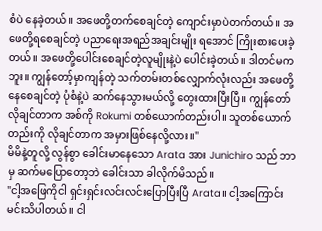စံပဲ နေခဲ့တယ်။ အဖေတို့တက်စေချင်တဲ့ ကျောင်းမှာပဲတက်တယ်။ အဖေတို့ရစေချင်တဲ့ ပညာရေးအရည်အချင်းမျိုး ရအောင် ကြိုးစားပေးခဲ့တယ်။ အဖေတို့ပေါင်းစေချင်တဲ့လူမျိုးနဲ့ပဲ ပေါင်းခဲ့တယ်။ ဒါတင်မကဘူး။ ကျွန်တော့်မှာကျန်တဲ့ သက်တမ်းတစ်လျှောက်လုံးလည်း အဖေတို့ နေစေချင်တဲ့ ပုံစံနဲ့ပဲ ဆက်နေသွားမယ်လို့ တွေးထားပြီးပြီ။ ကျွန်တော် လိုချင်တာက အစ်ကို Rokumi တစ်ယောက်တည်းပါ။ သူတစ်ယောက်တည်းကို လိုချင်တာက အမှားဖြစ်နေလို့လား။"
မိမိနဲ့တူလို့ လွန်စွာ ခေါင်းမာနေသော Arata အား Junichiro သည် ဘာမှ ဆက်မပြောတော့ဘဲ ခေါင်းသာ ခါလိုက်မိသည်။
"ငါ့အဖြေကိုငါ ရှင်းရှင်းလင်းလင်းပြောပြီးပြီ Arata။ ငါ့အကြောင်း မင်းသိပါတယ်။ ငါ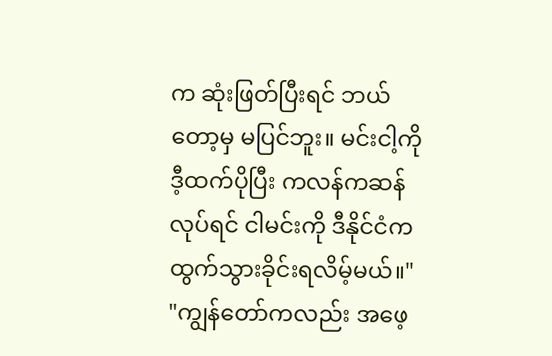က ဆုံးဖြတ်ပြီးရင် ဘယ်တော့မှ မပြင်ဘူး။ မင်းငါ့ကို ဒီ့ထက်ပိုပြီး ကလန်ကဆန်လုပ်ရင် ငါမင်းကို ဒီနိုင်ငံက ထွက်သွားခိုင်းရလိမ့်မယ်။"
"ကျွန်တော်ကလည်း အဖေ့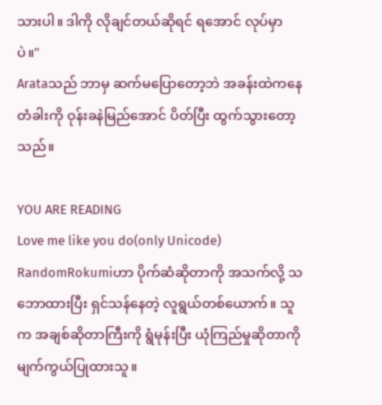သားပါ။ ဒါကို လိုချင်တယ်ဆိုရင် ရအောင် လုပ်မှာပဲ။"
Arataသည် ဘာမှ ဆက်မပြောတော့ဘဲ အခန်းထဲကနေ တံခါးကို ဝုန်းခနဲမြည်အောင် ပိတ်ပြီး ထွက်သွားတော့သည်။

YOU ARE READING
Love me like you do(only Unicode)
RandomRokumiဟာ ပိုက်ဆံဆိုတာကို အသက်လို့ သဘောထားပြီး ရှင်သန်နေတဲ့ လူရွယ်တစ်ယောက်။ သူက အချစ်ဆိုတာကြီးကို ရွံမုန်းပြီး ယုံကြည်မှုဆိုတာကို မျက်ကွယ်ပြုထားသူ။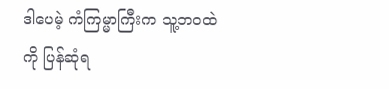ဒါပေမဲ့ ကံကြမ္မာကြီးက သူ့ဘဝထဲကို ပြန်ဆုံရ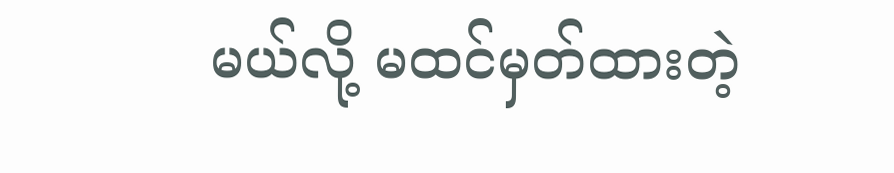မယ်လို့ မထင်မှတ်ထားတဲ့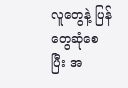လူတွေနဲ့ ပြန်တွေဆုံစေပြီး အ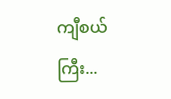ကျီစယ်ကြီး...